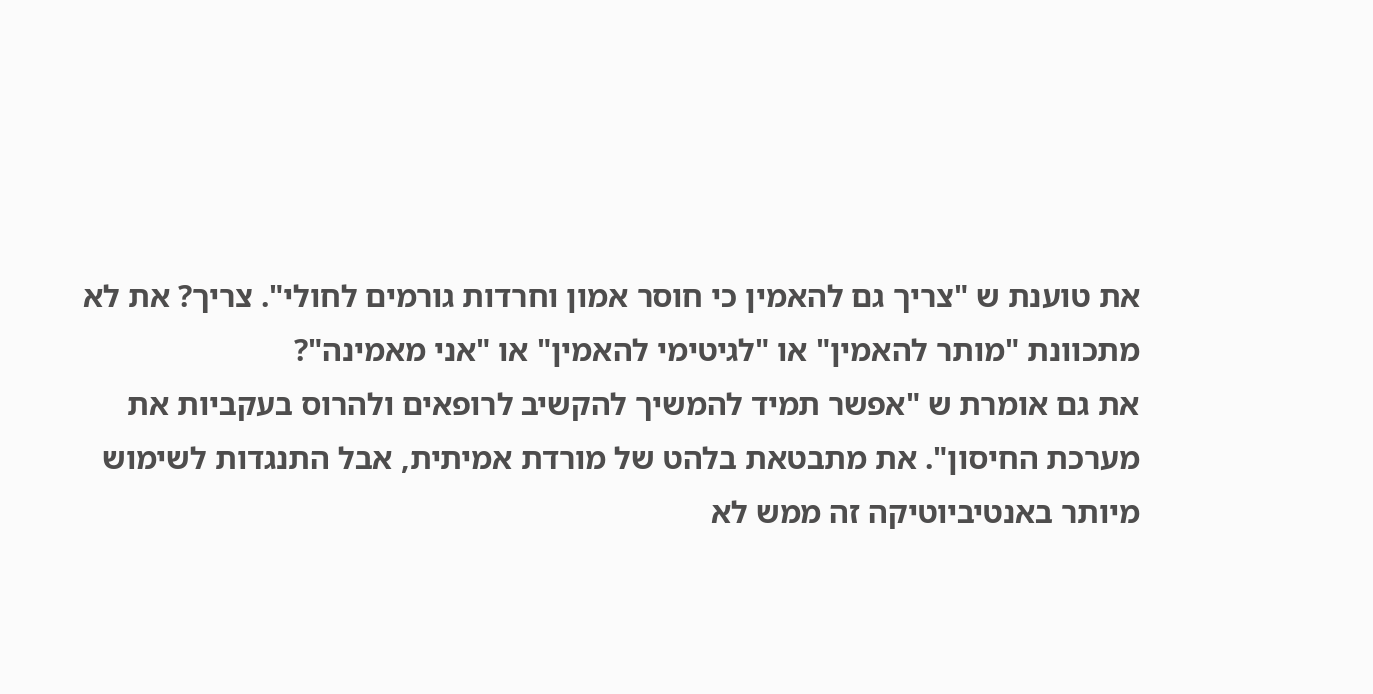את טוענת ש "צריך גם להאמין כי חוסר אמון וחרדות גורמים לחולי". צריך? את לא מתכוונת "מותר להאמין" או "לגיטימי להאמין" או "אני מאמינה"?
את גם אומרת ש "אפשר תמיד להמשיך להקשיב לרופאים ולהרוס בעקביות את מערכת החיסון". את מתבטאת בלהט של מורדת אמיתית, אבל התנגדות לשימוש מיותר באנטיביוטיקה זה ממש לא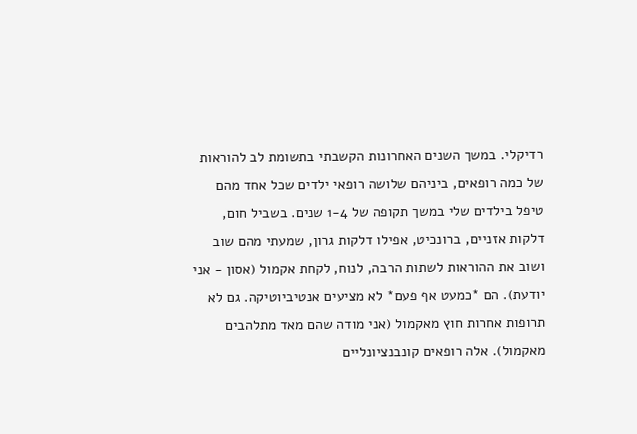רדיקלי. במשך השנים האחרונות הקשבתי בתשומת לב להוראות של כמה רופאים, ביניהם שלושה רופאי ילדים שכל אחד מהם טיפל בילדים שלי במשך תקופה של 1-4 שנים. בשביל חום, דלקות אזניים, ברונכיט, אפילו דלקות גרון, שמעתי מהם שוב ושוב את ההוראות לשתות הרבה, לנוח, לקחת אקמול (אסון - אני יודעת). הם *כמעט אף פעם* לא מציעים אנטיביוטיקה. גם לא תרופות אחרות חוץ מאקמול (אני מודה שהם מאד מתלהבים מאקמול). אלה רופאים קונבנציונליים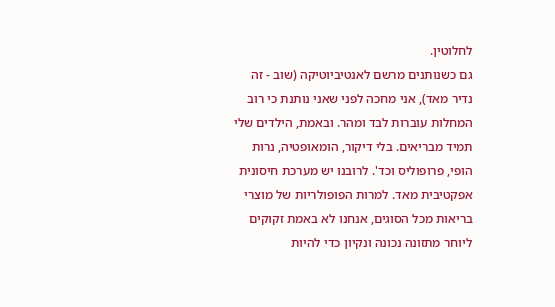לחלוטין.
גם כשנותנים מרשם לאנטיביוטיקה (שוב - זה נדיר מאד), אני מחכה לפני שאני נותנת כי רוב המחלות עוברות לבד ומהר. ובאמת, הילדים שלי תמיד מבריאים. בלי דיקור, הומאופטיה, נרות הופי, פרופוליס וכד'. לרובנו יש מערכת חיסונית אפקטיבית מאד. למרות הפופולריות של מוצרי בריאות מכל הסוגים, אנחנו לא באמת זקוקים ליוחר מתזונה נכונה ונקיון כדי להיות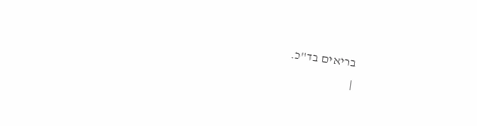בריאים בד"כ.
|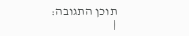תוכן התגובה:
|